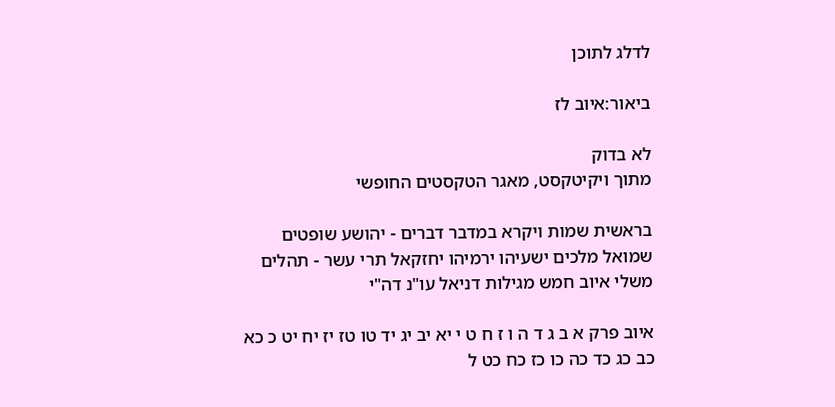לדלג לתוכן

ביאור:איוב לז

לא בדוק
מתוך ויקיטקסט, מאגר הטקסטים החופשי

בראשית שמות ויקרא במדבר דברים - יהושע שופטים שמואל מלכים ישעיהו ירמיהו יחזקאל תרי עשר - תהלים משלי איוב חמש מגילות דניאל עו"נ דה"י

איוב פרק א ב ג ד ה ו ז ח ט י יא יב יג יד טו טז יז יח יט כ כא כב כג כד כה כו כז כח כט ל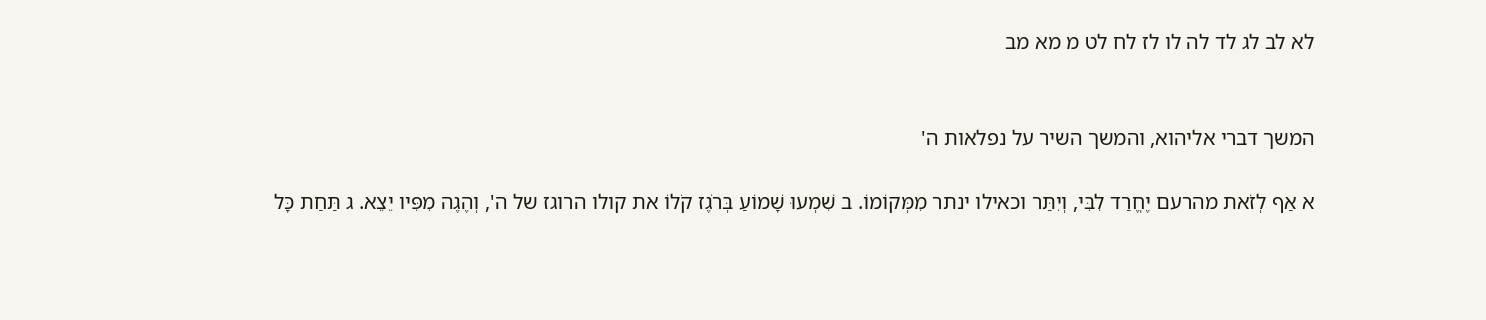לא לב לג לד לה לו לז לח לט מ מא מב


המשך דברי אליהוא, והמשך השיר על נפלאות ה'

א אַף לְזֹאת מהרעם יֶחֱרַד לִבִּי, וְיִתַּר וכאילו ינתר מִמְּקוֹמוֹ. ב שִׁמְעוּ שָׁמוֹעַ בְּרֹגֶז קֹלוֹ את קולו הרוגז של ה', וְהֶגֶה מִפִּיו יֵצֵא. ג תַּחַת כָּל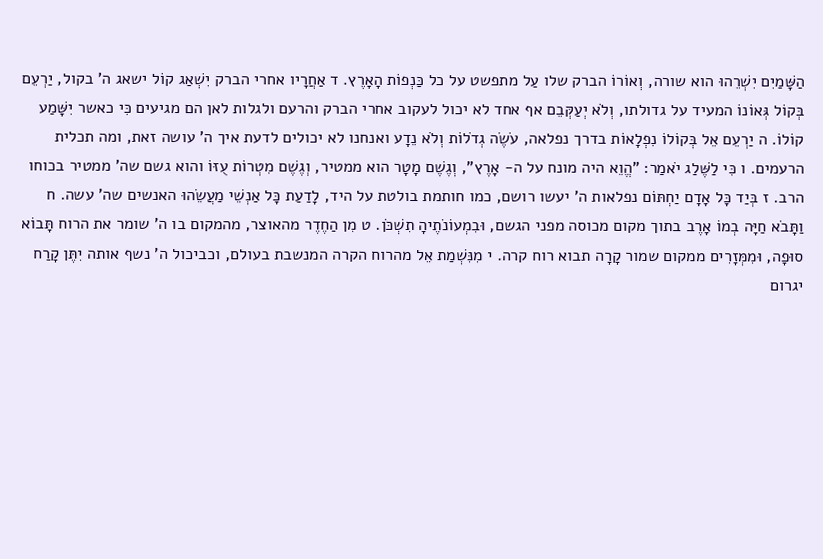הַשָּׁמַיִם יִשְׁרֵהוּ הוא שורה, וְאוֹרוֹ הברק שלו עַל מתפשט על כל כַּנְפוֹת הָאָרֶץ. ד אַחֲרָיו אחרי הברק יִשְׁאַג קוֹל ישאג ה' בקול, יַרְעֵם בְּקוֹל גְּאוֹנוֹ המעיד על גדולתו, וְלֹא יְעַקְּבֵם אף אחד לא יכול לעקוב אחרי הברק והרעם ולגלות לאן הם מגיעים כִּי כאשר יִשָּׁמַע קוֹלוֹ. ה יַרְעֵם אֵל בְּקוֹלוֹ נִפְלָאוֹת בדרך נפלאה, עֹשֶׂה גְדֹלוֹת וְלֹא נֵדָע ואנחנו לא יכולים לדעת איך ה' עושה זאת, ומה תכלית הרעמים. ו כִּי לַשֶּׁלַג יֹאמַר: "הֱוֵא היה מונח על ה- אָרֶץ", וְגֶשֶׁם מָטָר הוא ממטיר, וְגֶשֶׁם מִטְרוֹת עֻזּוֹ והוא גשם שה' ממטיר בכוחו הרב. ז בְּיַד כָּל אָדָם יַחְתּוֹם נפלאות ה' יעשו רושם, כמו חותמת בולטת על היד, לָדַעַת כָּל אַנְשֵׁי מַעֲשֵׂהוּ האנשים שה' עשה. ח וַתָּבֹא חַיָּה בְמוֹ אָרֶב בתוך מקום מכוסה מפני הגשם, וּבִמְעוֹנֹתֶיהָ תִשְׁכֹּן. ט מִן הַחֶדֶר מהאוצר, מהמקום בו ה' שומר את הרוח תָּבוֹא סוּפָה, וּמִמְּזָרִים ממקום שמור קָרָה תבוא רוח קרה. י מִנִּשְׁמַת אֵל מהרוח הקרה המנשבת בעולם, וכביכול ה' נשף אותה יִתֶּן קָרַח יגרום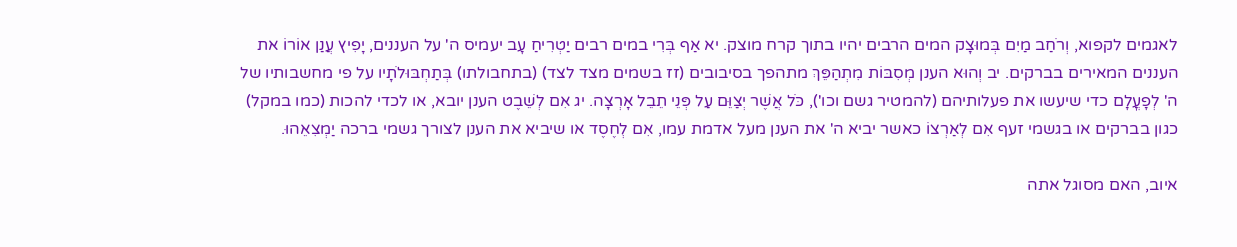לאגמים לקפוא, וְרֹחַב מַיִם בְּמוּצָק המים הרבים יהיו בתוך קרח מוצק. יא אַף בְּרִי במים רבים יַטְרִיחַ עָב יעמיס ה' על העננים, יָפִיץ עֲנַן אוֹרוֹ את העננים המאירים בברקים. יב וְהוּא הענן מְסִבּוֹת מִתְהַפֵּךְ מתהפך בסיבובים (זז בשמים מצד לצד) (בתחבולתו) בְּתַחְבּוּלֹתָיו על פי מחשבותיו של ה' לְפָעֳלָם כדי שיעשו את פעלותיהם (להמטיר גשם וכו'), כֹּל אֲשֶׁר יְצַוֵּם עַל פְּנֵי תֵבֵל אָרְצָה. יג אִם לְשֵׁבֶט הענן יובא, או לכדי להכות (כמו במקל) כגון בברקים או בגשמי זעף אִם לְאַרְצוֹ כאשר יביא ה' את הענן מעל אדמת עמו, אִם לְחֶסֶד או שיביא את הענן לצורך גשמי ברכה יַמְצִאֵהוּ.

איוב, האם מסוגל אתה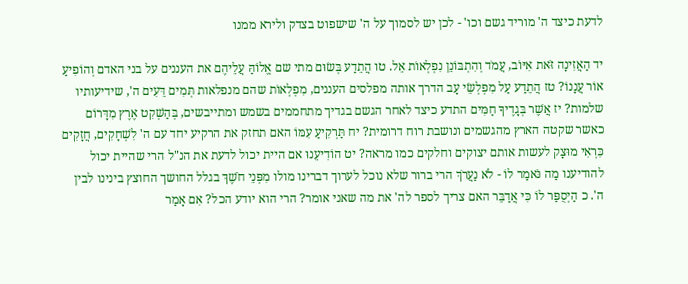לדעת כיצד ה' מוריד גשם וכו' - לכן יש לסמוך על ה' שישפוט בצדק ולירא ממנו

יד הַאֲזִינָה זֹּאת אִיּוֹב, עֲמֹד וְהִתְבּוֹנֵן נִפְלְאוֹת אֵל. טו הֲתֵדַע בְּשׂוּם מתי שם אֱלוֹהַּ עֲלֵיהֶם את העננים על בני האדם וְהוֹפִיעַ אוֹר עֲנָנוֹ? טז הֲתֵדַע עַל מִפְלְשֵׂי עָב הדרך אותה מפלסים העננים, מִפְלְאוֹת שהם מנפלאות תְּמִים דֵּעִים ה', שידיעותיו שלמות? יז אֲשֶׁר בְּגָדֶיךָ חַמִּים התדע כיצד לאחר הגשם בגדיך מתחממים בשמש ומתייבשים, בְּהַשְׁקִט אֶרֶץ מִדָּרוֹם כאשר שקטה הארץ מהגשמים ונושבת רוח דרומית? יח תַּרְקִיעַ עִמּוֹ האם תחזק את הרקיע יחד עם ה' לִשְׁחָקִים, חֲזָקִים כִּרְאִי מוּצָק לעשות אותם יצוקים וחלקים כמו מראה? יט הוֹדִיעֵנוּ אם היית יכול לדעת את הנ"ל הרי שהיית יכול להודיענו מַה נֹּאמַר לוֹ - לֹא נַעֲרֹךְ הרי ברור שלא נוכל לערוך דברינו מולו מִפְּנֵי חֹשֶׁךְ בגלל החושך החוצץ בינינו לבין ה'. כ הַיְסֻפַּר לוֹ כִּי אֲדַבֵּר האם צריך לספר לה' את מה שאני אומר? הרי הוא יודע הכל? אִם אָמַר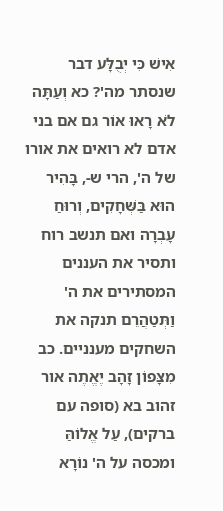אִישׁ כִּי יְבֻלָּע דבר שנסתר מה'? כא וְעַתָּה לֹא רָאוּ אוֹר גם אם בני אדם לא רואים את אורו של ה', הרי ש-, בָּהִיר הוּא בַּשְּׁחָקִים, וְרוּחַ עָבְרָה ואם תנשב רוח ותסיר את העננים המסתירים את ה' וַתְּטַהֲרֵם תנקה את השחקים מענניים. כב מִצָּפוֹן זָהָב יֶאֱתֶה אור זהוב בא (סופה עם ברקים), עַל אֱלוֹהַּ ומכסה על ה' נוֹרָא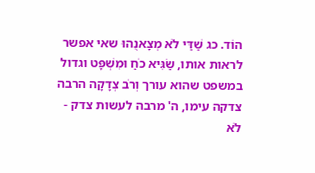הוֹד. כג שַׁדַּי לֹא מְצָאנֻהוּ שאי אפשר לראות אותו, שַׂגִּיא כֹחַ וּמִשְׁפָּט וגדול במשפט שהוא עורך וְרֹב צְדָקָה הרבה צדקה עימו, ה' מרבה לעשות צדק - לֹא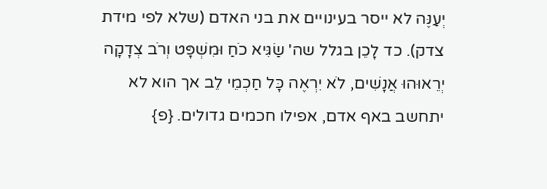יְעַנֶּה לא ייסר בעינויים את בני האדם (שלא לפי מידת צדק). כד לָכֵן בגלל שה' שַׂגִּיא כֹחַ וּמִשְׁפָּט וְרֹב צְדָקָה יְרֵאוּהוּ אֲנָשִׁים, לֹא יִרְאֶה כָּל חַכְמֵי לֵב אך הוא לא יתחשב באף אדם, אפילו חכמים גדולים. {פ}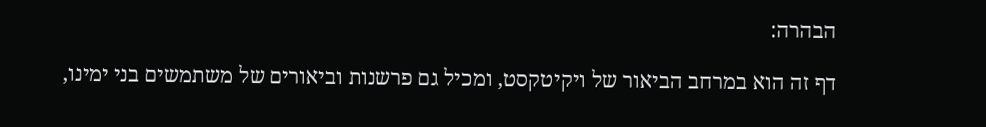הבהרה:

דף זה הוא במרחב הביאור של ויקיטקסט, ומכיל גם פרשנות וביאורים של משתמשים בני ימינו,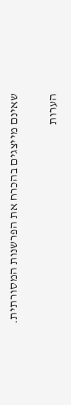שאינם מייצגים בהכרח את הפרשנות המסורתית.


הערות